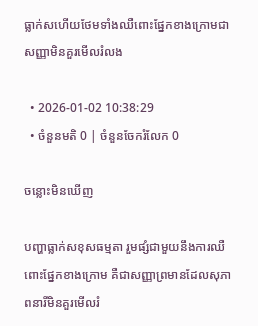ធ្លាក់សហើយថែមទាំងឈឺពោះផ្នែកខាងក្រោមជាសញ្ញាមិនគួរមើលរំលង

  • 2026-01-02 10:38:29
  • ចំនួនមតិ 0 | ចំនួនចែករំលែក 0

ចន្លោះមិនឃើញ

បញ្ហាធ្លាក់សខុសធម្មតា រួមផ្សំជាមួយនឹងការឈឺពោះផ្នែកខាងក្រោម គឺជាសញ្ញាព្រមានដែលសុភាពនារីមិនគួរមើលរំ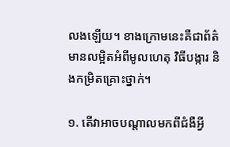លងឡើយ។ ខាងក្រោមនេះគឺជាព័ត៌មានលម្អិតអំពីមូលហេតុ វិធីបង្ការ និងកម្រិតគ្រោះថ្នាក់។

១. តើវាអាចបណ្តាលមកពីជំងឺអ្វី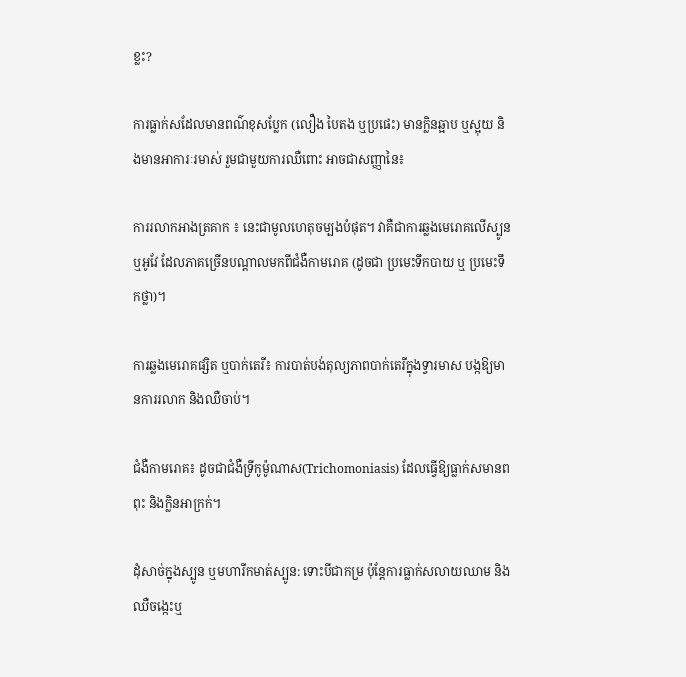ខ្លះ?

ការធ្លាក់សដែលមានពណ៌ខុសប្លែក (លឿង បៃតង ឬប្រផេះ) មានក្លិនឆ្អាប ឬស្អុយ និងមានអាការៈរមាស់ រួមជាមួយការឈឺពោះ អាចជាសញ្ញានៃ៖

ការរលាកអាងត្រគាក ៖ នេះជាមូលហេតុចម្បងបំផុត។ វាគឺជាការឆ្លងមេរោគលើស្បូន ឬអូវែ ដែលភាគច្រើនបណ្តាលមកពីជំងឺកាមរោគ (ដូចជា ប្រមេះទឹកបាយ ឬ ប្រមេះទឹកថ្លា)។

ការឆ្លងមេរោគផ្សិត ឬបាក់តេរី៖ ការបាត់បង់តុល្យភាពបាក់តេរីក្នុងទ្វារមាស បង្កឱ្យមានការរលាក និងឈឺចាប់។

ជំងឺកាមរោគ៖ ដូចជាជំងឺទ្រីកូម៉ូណាស(Trichomoniasis) ដែលធ្វើឱ្យធ្លាក់សមានពពុះ និងក្លិនអាក្រក់។

ដុំសាច់ក្នុងស្បូន ឬមហារីកមាត់ស្បូន: ទោះបីជាកម្រ ប៉ុន្តែការធ្លាក់សលាយឈាម និងឈឺចង្កេះឬ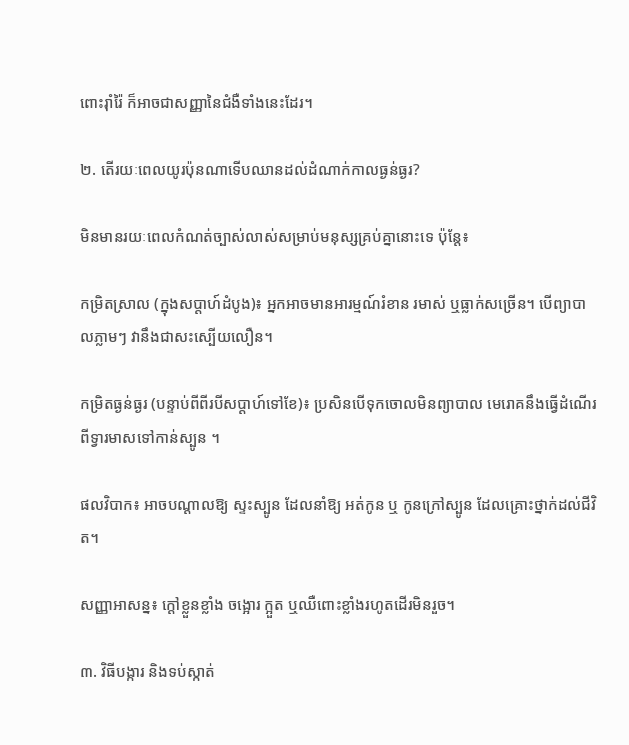ពោះរ៉ាំរ៉ៃ ក៏អាចជាសញ្ញានៃជំងឺទាំងនេះដែរ។

២. តើរយៈពេលយូរប៉ុនណាទើបឈានដល់ដំណាក់កាលធ្ងន់ធ្ងរ?

មិនមានរយៈពេលកំណត់ច្បាស់លាស់សម្រាប់មនុស្សគ្រប់គ្នានោះទេ ប៉ុន្តែ៖

កម្រិតស្រាល (ក្នុងសប្តាហ៍ដំបូង)៖ អ្នកអាចមានអារម្មណ៍រំខាន រមាស់ ឬធ្លាក់សច្រើន។ បើព្យាបាលភ្លាមៗ វានឹងជាសះស្បើយលឿន។

កម្រិតធ្ងន់ធ្ងរ (បន្ទាប់ពីពីរបីសប្តាហ៍ទៅខែ)៖ ប្រសិនបើទុកចោលមិនព្យាបាល មេរោគនឹងធ្វើដំណើរពីទ្វារមាសទៅកាន់ស្បូន ។

ផលវិបាក៖ អាចបណ្តាលឱ្យ ស្ទះស្បូន ដែលនាំឱ្យ អត់កូន ឬ កូនក្រៅស្បូន ដែលគ្រោះថ្នាក់ដល់ជីវិត។

សញ្ញាអាសន្ន៖ ក្តៅខ្លួនខ្លាំង ចង្អោរ ក្អួត ឬឈឺពោះខ្លាំងរហូតដើរមិនរួច។

៣. វិធីបង្ការ និងទប់ស្កាត់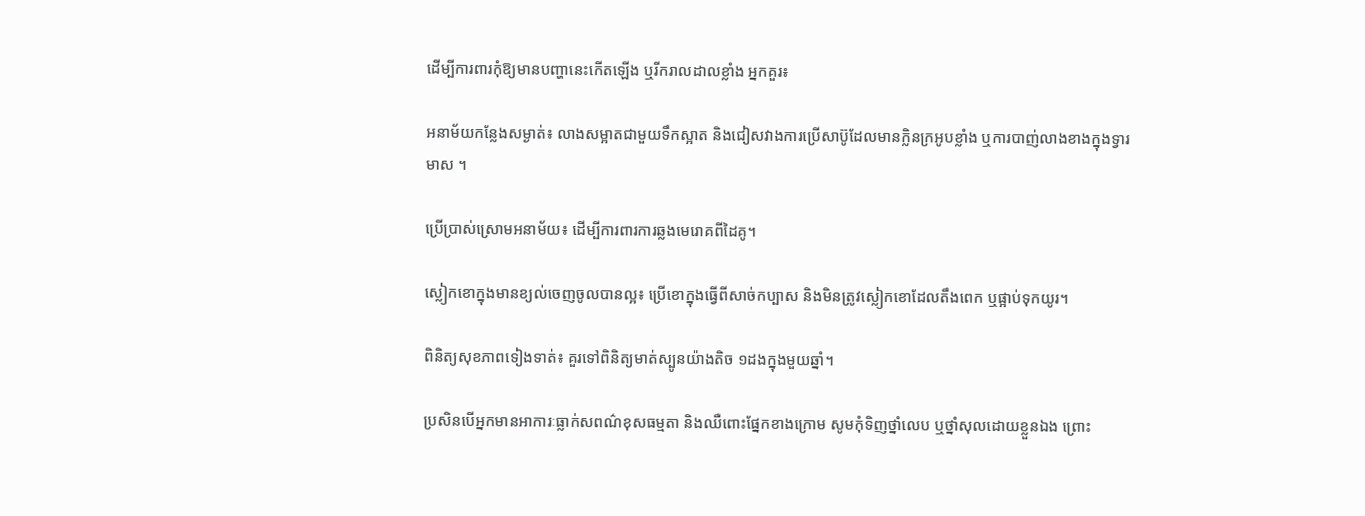ដើម្បីការពារកុំឱ្យមានបញ្ហានេះកើតឡើង ឬរីករាលដាលខ្លាំង អ្នកគួរ៖

អនាម័យកន្លែងសម្ងាត់៖ លាងសម្អាតជាមួយទឹកស្អាត និងជៀសវាងការប្រើសាប៊ូដែលមានក្លិនក្រអូបខ្លាំង ឬការបាញ់លាងខាងក្នុងទ្វារមាស ។

ប្រើប្រាស់ស្រោមអនាម័យ៖ ដើម្បីការពារការឆ្លងមេរោគពីដៃគូ។

ស្លៀកខោក្នុងមានខ្យល់ចេញចូលបានល្អ៖ ប្រើខោក្នុងធ្វើពីសាច់កប្បាស និងមិនត្រូវស្លៀកខោដែលតឹងពេក ឬផ្អាប់ទុកយូរ។

ពិនិត្យសុខភាពទៀងទាត់៖ គួរទៅពិនិត្យមាត់ស្បូនយ៉ាងតិច ១ដងក្នុងមួយឆ្នាំ។

ប្រសិនបើអ្នកមានអាការៈធ្លាក់សពណ៌ខុសធម្មតា និងឈឺពោះផ្នែកខាងក្រោម សូមកុំទិញថ្នាំលេប ឬថ្នាំសុលដោយខ្លួនឯង ព្រោះ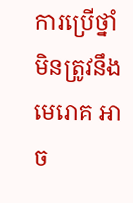ការប្រើថ្នាំមិនត្រូវនឹងមេរោគ អាច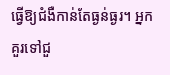ធ្វើឱ្យជំងឺកាន់តែធ្ងន់ធ្ងរ។ អ្នកគួរទៅជួ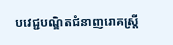បវេជ្ជបណ្ឌិតជំនាញរោគស្ត្រី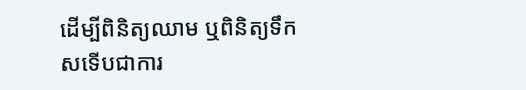ដើម្បីពិនិត្យឈាម ឬពិនិត្យទឹកសទើបជាការ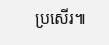ប្រសើរ៕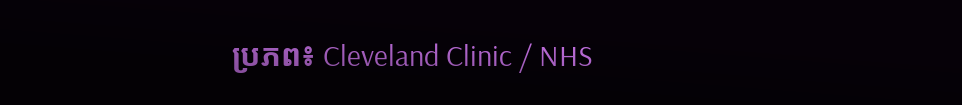ប្រភព៖ Cleveland Clinic / NHS